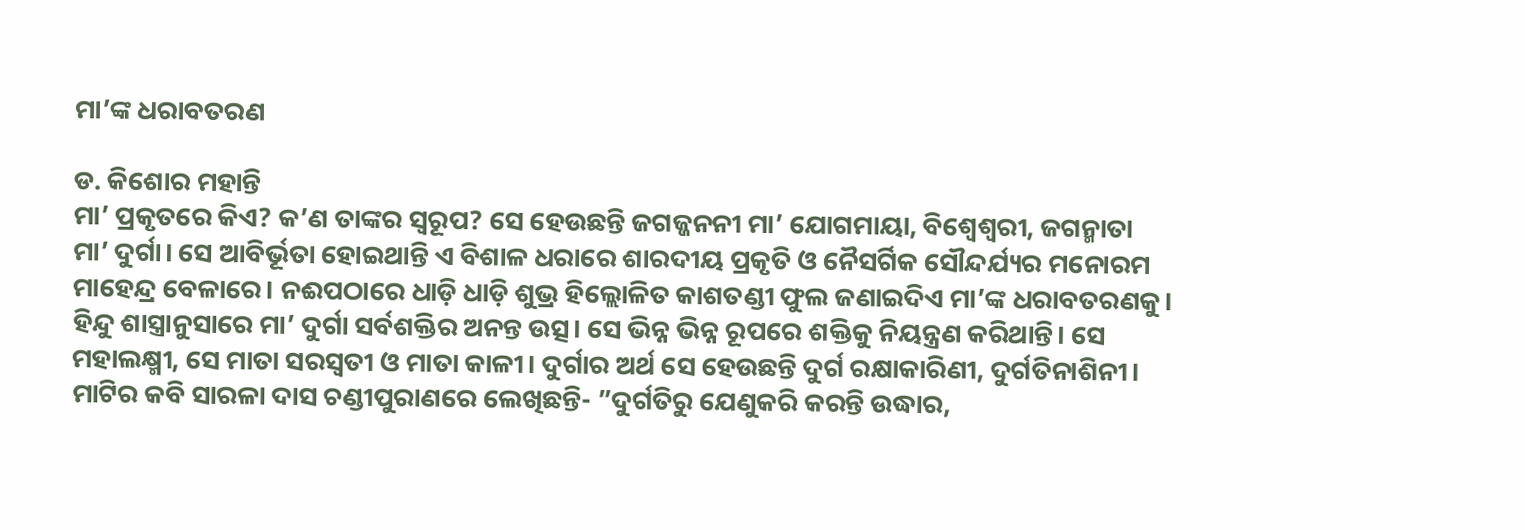ମା’ଙ୍କ ଧରାବତରଣ

ଡ. କିଶୋର ମହାନ୍ତି
ମା’ ପ୍ରକୃତରେ କିଏ? କ’ଣ ତାଙ୍କର ସ୍ବରୂପ? ସେ ହେଉଛନ୍ତି ଜଗଜ୍ଜନନୀ ମା’ ଯୋଗମାୟା, ବିଶ୍ୱେଶ୍ୱରୀ, ଜଗନ୍ମାତା ମା’ ଦୁର୍ଗା। ସେ ଆବିର୍ଭୂତା ହୋଇଥାନ୍ତି ଏ ବିଶାଳ ଧରାରେ ଶାରଦୀୟ ପ୍ରକୃତି ଓ ନୈସର୍ଗିକ ସୌନ୍ଦର୍ଯ୍ୟର ମନୋରମ ମାହେନ୍ଦ୍ର ବେଳାରେ। ନଈପଠାରେ ଧାଡ଼ି ଧାଡ଼ି ଶୁଭ୍ର ହିଲ୍ଲୋଳିତ କାଶତଣ୍ଡୀ ଫୁଲ ଜଣାଇଦିଏ ମା’ଙ୍କ ଧରାବତରଣକୁ। ହିନ୍ଦୁ ଶାସ୍ତ୍ରାନୁସାରେ ମା’ ଦୁର୍ଗା ସର୍ବଶକ୍ତିର ଅନନ୍ତ ଉତ୍ସ। ସେ ଭିନ୍ନ ଭିନ୍ନ ରୂପରେ ଶକ୍ତିକୁ ନିୟନ୍ତ୍ରଣ କରିଥାନ୍ତି। ସେ ମହାଲକ୍ଷ୍ମୀ, ସେ ମାତା ସରସ୍ବତୀ ଓ ମାତା କାଳୀ। ଦୁର୍ଗାର ଅର୍ଥ ସେ ହେଉଛନ୍ତି ଦୁର୍ଗ ରକ୍ଷାକାରିଣୀ, ଦୁର୍ଗତିନାଶିନୀ। ମାଟିର କବି ସାରଳା ଦାସ ଚଣ୍ଡୀପୁରାଣରେ ଲେଖିଛନ୍ତି- ”ଦୁର୍ଗତିରୁ ଯେଣୁକରି କରନ୍ତି ଉଦ୍ଧାର,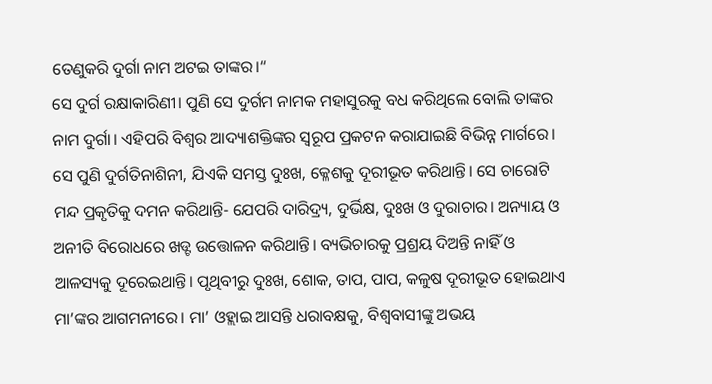ତେଣୁକରି ଦୁର୍ଗା ନାମ ଅଟଇ ତାଙ୍କର।“
ସେ ଦୁର୍ଗ ରକ୍ଷାକାରିଣୀ। ପୁଣି ସେ ଦୁର୍ଗମ ନାମକ ମହାସୁରକୁ ବଧ କରିଥିଲେ ବୋଲି ତାଙ୍କର ନାମ ଦୁର୍ଗା। ଏହିପରି ବିଶ୍ୱର ଆଦ୍ୟାଶକ୍ତିଙ୍କର ସ୍ବରୂପ ପ୍ରକଟନ କରାଯାଇଛି ବିଭିନ୍ନ ମାର୍ଗରେ। ସେ ପୁଣି ଦୁର୍ଗତିନାଶିନୀ, ଯିଏକି ସମସ୍ତ ଦୁଃଖ, କ୍ଳେଶକୁ ଦୂରୀଭୂତ କରିଥାନ୍ତି। ସେ ଚାରୋଟି ମନ୍ଦ ପ୍ରକୃତିକୁ ଦମନ କରିଥାନ୍ତି- ଯେପରି ଦାରିଦ୍ର୍ୟ, ଦୁର୍ଭିକ୍ଷ, ଦୁଃଖ ଓ ଦୁରାଚାର। ଅନ୍ୟାୟ ଓ ଅନୀତି ବିରୋଧରେ ଖଡ୍ଟ ଉତ୍ତୋଳନ କରିଥାନ୍ତି। ବ୍ୟଭିଚାରକୁ ପ୍ରଶ୍ରୟ ଦିଅନ୍ତି ନାହିଁ ଓ ଆଳସ୍ୟକୁ ଦୂରେଇଥାନ୍ତି। ପୃଥିବୀରୁ ଦୁଃଖ, ଶୋକ, ତାପ, ପାପ, କଳୁଷ ଦୂରୀଭୂତ ହୋଇଥାଏ ମା’ଙ୍କର ଆଗମନୀରେ। ମା’ ଓହ୍ଲାଇ ଆସନ୍ତି ଧରାବକ୍ଷକୁ, ବିଶ୍ୱବାସୀଙ୍କୁ ଅଭୟ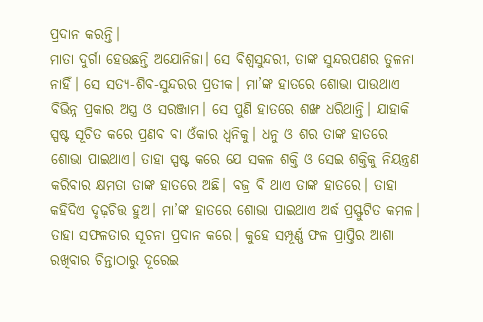ପ୍ରଦାନ କରନ୍ତି।
ମାତା ଦୁର୍ଗା ହେଉଛନ୍ତି ଅଯୋନିଜା। ସେ ବିଶ୍ୱସୁନ୍ଦରୀ, ତାଙ୍କ ସୁନ୍ଦରପଣର ତୁଳନା ନାହିଁ। ସେ ସତ୍ୟ-ଶିବ-ସୁନ୍ଦରର ପ୍ରତୀକ। ମା’ଙ୍କ ହାତରେ ଶୋଭା ପାଉଥାଏ ବିଭିନ୍ନ ପ୍ରକାର ଅସ୍ତ୍ର ଓ ସରଞ୍ଜାମ। ସେ ପୁଣି ହାତରେ ଶଙ୍ଖ ଧରିଥାନ୍ତି। ଯାହାକି ସ୍ପଷ୍ଟ ସୂଚିତ କରେ ପ୍ରଣବ ବା ଓଁକାର ଧ୍ୱନିକୁ। ଧନୁ ଓ ଶର ତାଙ୍କ ହାତରେ ଶୋଭା ପାଇଥାଏ। ତାହା ସ୍ପଷ୍ଟ କରେ ଯେ ସକଳ ଶକ୍ତି ଓ ସେଇ ଶକ୍ତିକୁ ନିୟନ୍ତ୍ରଣ କରିବାର କ୍ଷମତା ତାଙ୍କ ହାତରେ ଅଛି। ବଜ୍ର ବି ଥାଏ ତାଙ୍କ ହାତରେ। ତାହା କହିଦିଏ ଦୃଢ଼ଚିତ୍ତ ହୁଅ। ମା’ଙ୍କ ହାତରେ ଶୋଭା ପାଇଥାଏ ଅର୍ଦ୍ଧ ପ୍ରସ୍ଫୁଟିତ କମଳ। ତାହା ସଫଳତାର ସୂଚନା ପ୍ରଦାନ କରେ। କୁହେ ସମ୍ପୂର୍ଣ୍ଣ ଫଳ ପ୍ରାପ୍ତିର ଆଶା ରଖିବାର ଚିନ୍ତାଠାରୁ ଦୂରେଇ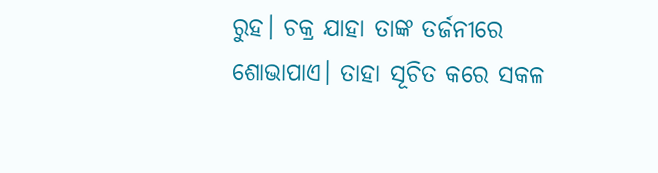ରୁହ। ଚକ୍ର ଯାହା ତାଙ୍କ ତର୍ଜନୀରେ ଶୋଭାପାଏ। ତାହା ସୂଚିତ କରେ ସକଳ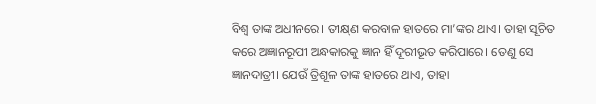ବିଶ୍ୱ ତାଙ୍କ ଅଧୀନରେ। ତୀକ୍ଷ୍‌ଣ କରବାଳ ହାତରେ ମା’ଙ୍କର ଥାଏ। ତାହା ସୂଚିତ କରେ ଅଜ୍ଞାନରୂପୀ ଅନ୍ଧକାରକୁ ଜ୍ଞାନ ହିଁ ଦୂରୀଭୂତ କରିପାରେ। ତେଣୁ ସେ ଜ୍ଞାନଦାତ୍ରୀ। ଯେଉଁ ତ୍ରିଶୂଳ ତାଙ୍କ ହାତରେ ଥାଏ, ତାହା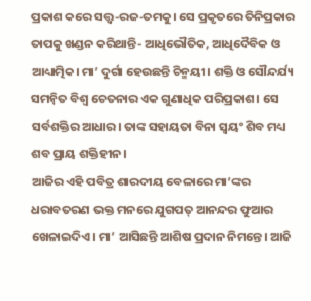ପ୍ରକାଶ କରେ ସତ୍ତ୍ୱ-ରଜ-ତମକୁ। ସେ ପ୍ରକୃତରେ ତିନିପ୍ରକାର ତାପକୁ ଖଣ୍ଡନ କରିଥାନ୍ତି- ଆଧିଭୌତିକ, ଆଧିଦୈବିକ ଓ ଆଧ୍ୟାତ୍ମିକ। ମା’ ଦୁର୍ଗା ହେଉଛନ୍ତି ଚିନ୍ମୟୀ। ଶକ୍ତି ଓ ସୌନ୍ଦର୍ଯ୍ୟ ସମନ୍ବିତ ବିଶ୍ୱ ଚେତନାର ଏକ ଗୁଣାଧିକ ପରିପ୍ରକାଶ। ସେ ସର୍ବଶକ୍ତିର ଆଧାର। ତାଙ୍କ ସହାୟତା ବିନା ସ୍ବୟଂ ଶିବ ମଧ୍ୟ ଶବ ପ୍ରାୟ ଶକ୍ତିହୀନ।
ଆଜିର ଏହି ପବିତ୍ର ଶାରଦୀୟ ବେଳାରେ ମା’ଙ୍କର ଧରାବତରଣ ଭକ୍ତ ମନରେ ଯୁଗପତ୍‌ ଆନନ୍ଦର ଫୁଆର ଖେଳାଇଦିଏ। ମା’ ଆସିଛନ୍ତି ଆଶିଷ ପ୍ରଦାନ ନିମନ୍ତେ। ଆଜି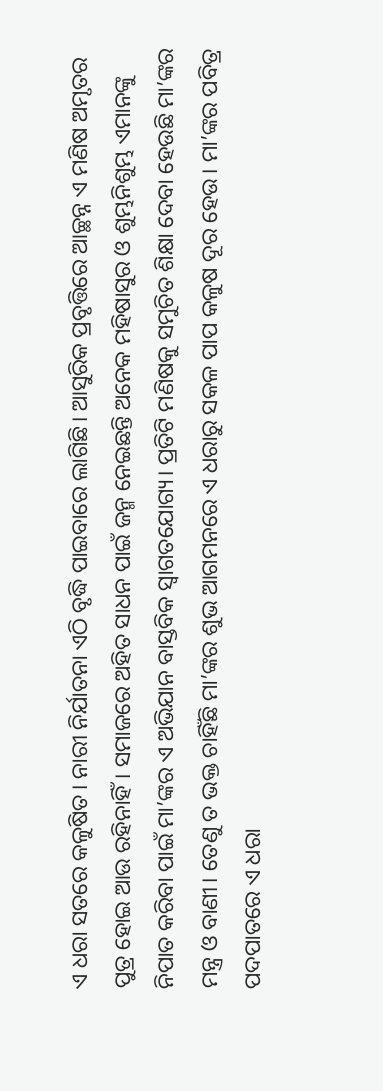ଏ ଧରା ସତରେ କଳୁଷିତ। ନାରୀ ନିର୍ଯାତନା ଏଠି ବୃଦ୍ଧି ପାଇବାରେ ଲାଗିଛି। ଆସୁରିକ ପ୍ରବୃତ୍ତିରେ ଆଚ୍ଛନ୍ନ ଏ ମଣିଷ ଅମୃତର ପୁତ୍ର ହୋଇ ଆଉ ରହିନାହିଁ। ସମାଜରେ ଅହିତ ସାଧନ ପାଇଁ ଜନ୍ମ ନେଇଛନ୍ତି ଅନେକ ମହିଷାସୁର ଓ ଶୁମ୍ଭନିଶୁମ୍ଭ ଏମାନଙ୍କୁ ନିପାତ କରିବା ପାଇଁ ମା’ଙ୍କର ଏ ଅଭିଯାନ ବାସ୍ତବିକ ସ୍ବାଗତଯୋଗ୍ୟ। ପ୍ରତିଟି ମଣିଷକୁ ସମୁଚିତ ଶିକ୍ଷା ଦେବା ହେଉଛି ମା’ଙ୍କର ମନ୍ତ୍ର ଓ ବାଣୀ। ତେଣୁ ତ ଭକ୍ତ ଚାହିଁଛି ମା’ଙ୍କର ଶୁଭ ଆଗମନରେ ଏ ଧରାରୁ ସକଳ ପାପ କଳୁଷ ଦୂର ହେଉ। ମା’ଙ୍କର ପବିତ୍ର ପଦପାତରେ ଏ ଧରା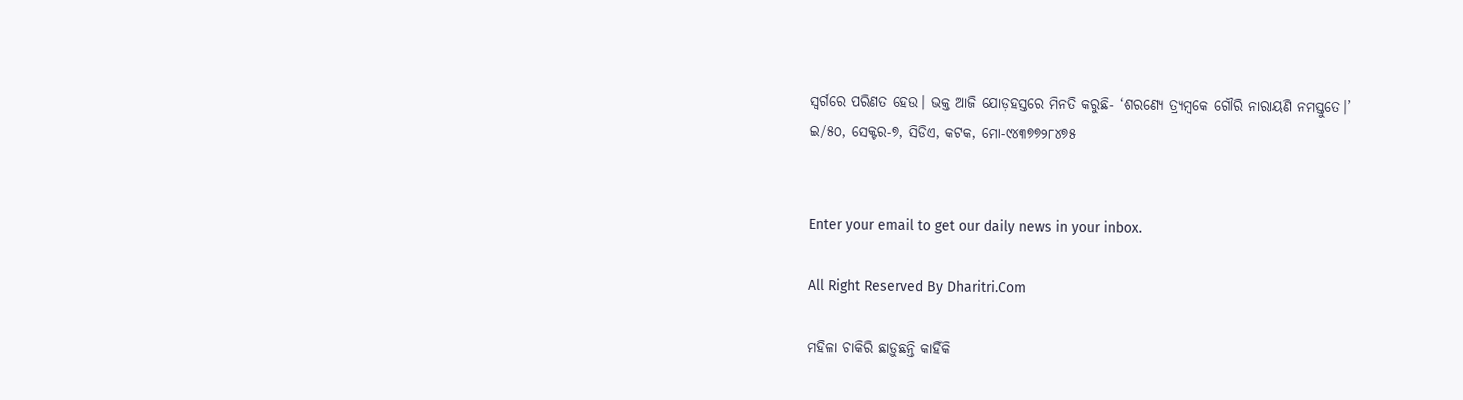ସ୍ବର୍ଗରେ ପରିଣତ ହେଉ। ଭକ୍ତ ଆଜି ଯୋଡ଼ହସ୍ତରେ ମିନତି କରୁଛି- ‘ଶରଣ୍ୟେ ତ୍ର୍ୟମ୍ବକେ ଗୌରି ନାରାୟଣି ନମସ୍ତୁତେ।’
ଇ/୫୦, ସେକ୍ଟର-୭, ସିଡିଏ, କଟକ, ମୋ-୯୪୩୭୭୨୮୪୭୫


Enter your email to get our daily news in your inbox.

All Right Reserved By Dharitri.Com

ମହିଳା ଚାକିରି ଛାଡ଼ୁଛନ୍ତି କାହିଁକି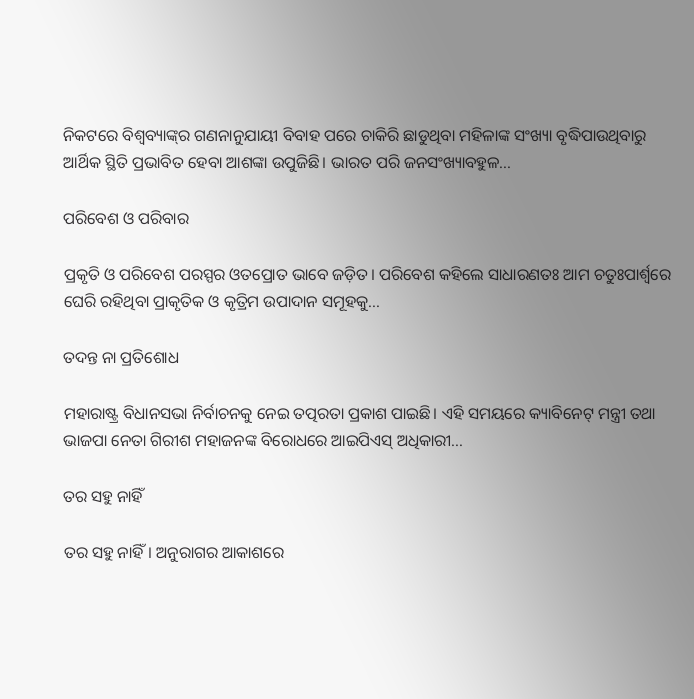ନିକଟରେ ବିଶ୍ୱବ୍ୟାଙ୍କ୍‌ର ଗଣନାନୁଯାୟୀ ବିବାହ ପରେ ଚାକିରି ଛାଡୁଥିବା ମହିଳାଙ୍କ ସଂଖ୍ୟା ବୃଦ୍ଧିପାଉଥିବାରୁ ଆର୍ଥିକ ସ୍ଥିତି ପ୍ରଭାବିତ ହେବା ଆଶଙ୍କା ଉପୁଜିଛି। ଭାରତ ପରି ଜନସଂଖ୍ୟାବହୁଳ...

ପରିବେଶ ଓ ପରିବାର

ପ୍ରକୃତି ଓ ପରିବେଶ ପରସ୍ପର ଓତପ୍ରୋତ ଭାବେ ଜଡ଼ିତ। ପରିବେଶ କହିଲେ ସାଧାରଣତଃ ଆମ ଚତୁଃପାର୍ଶ୍ୱରେ ଘେରି ରହିଥିବା ପ୍ରାକୃତିକ ଓ କୃତ୍ରିମ ଉପାଦାନ ସମୂହକୁ...

ତଦନ୍ତ ନା ପ୍ରତିଶୋଧ

ମହାରାଷ୍ଟ୍ର ବିଧାନସଭା ନିର୍ବାଚନକୁ ନେଇ ତତ୍ପରତା ପ୍ରକାଶ ପାଇଛି। ଏହି ସମୟରେ କ୍ୟାବିନେଟ୍‌ ମନ୍ତ୍ରୀ ତଥା ଭାଜପା ନେତା ଗିରୀଶ ମହାଜନଙ୍କ ବିରୋଧରେ ଆଇପିଏସ୍‌ ଅଧିକାରୀ...

ତର ସହୁ ନାହିଁ

ତର ସହୁ ନାହିଁ। ଅନୁରାଗର ଆକାଶରେ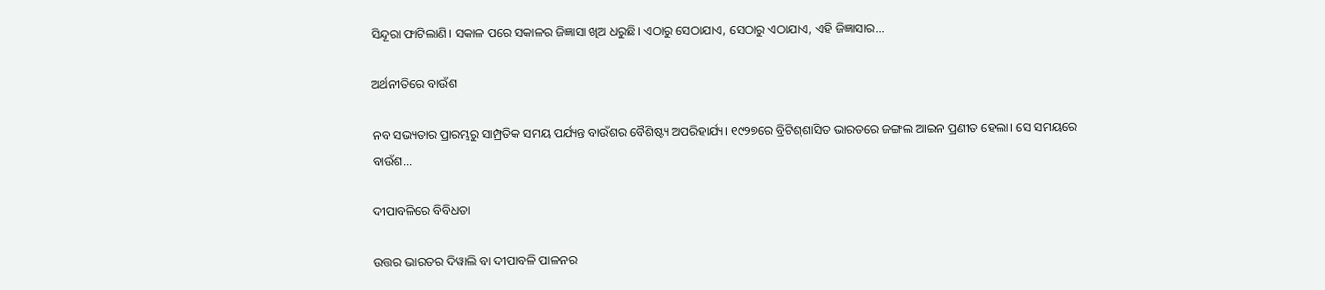ସିନ୍ଦୂରା ଫାଟିଲାଣି। ସକାଳ ପରେ ସକାଳର ଜିଜ୍ଞାସା ଖିଅ ଧରୁଛି। ଏଠାରୁ ସେଠାଯାଏ, ସେଠାରୁ ଏଠାଯାଏ, ଏହି ଜିଜ୍ଞାସାର...

ଅର୍ଥନୀତିରେ ବାଉଁଶ

ନବ ସଭ୍ୟତାର ପ୍ରାରମ୍ଭରୁ ସାମ୍ପ୍ରତିକ ସମୟ ପର୍ଯ୍ୟନ୍ତ ବାଉଁଶର ବୈଶିଷ୍ଟ୍ୟ ଅପରିହାର୍ଯ୍ୟ। ୧୯୨୭ରେ ବ୍ରିଟିଶ୍‌ଶାସିତ ଭାରତରେ ଜଙ୍ଗଲ ଆଇନ ପ୍ରଣୀତ ହେଲା। ସେ ସମୟରେ ବାଉଁଶ...

ଦୀପାବଳିରେ ବିବିଧତା

ଉତ୍ତର ଭାରତର ଦିୱାଲି ବା ଦୀପାବଳି ପାଳନର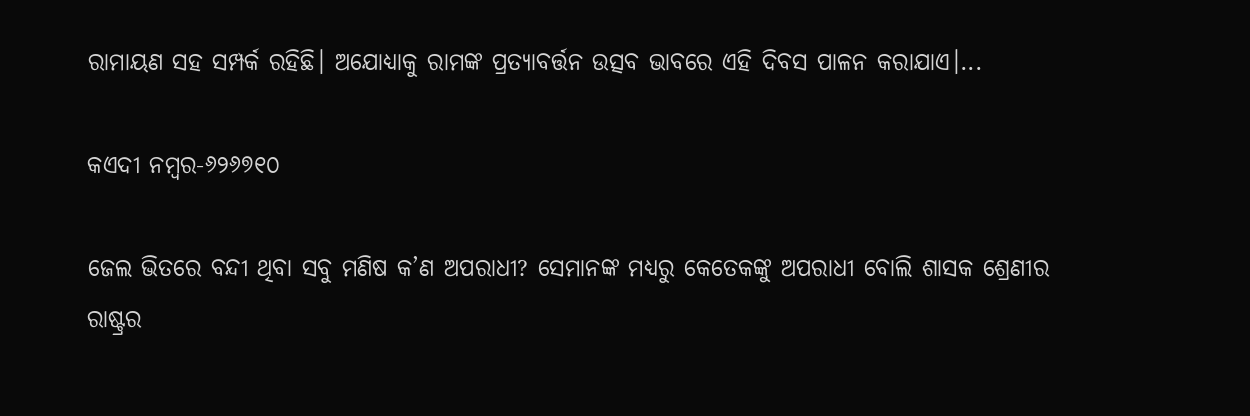ରାମାୟଣ ସହ ସମ୍ପର୍କ ରହିଛି। ଅଯୋଧ୍ୟାକୁ ରାମଙ୍କ ପ୍ରତ୍ୟାବର୍ତ୍ତନ ଉତ୍ସବ ଭାବରେ ଏହି ଦିବସ ପାଳନ କରାଯାଏ।...

କଏଦୀ ନମ୍ବର-୬୨୬୭୧୦

ଜେଲ ଭିତରେ ବନ୍ଦୀ ଥିବା ସବୁ ମଣିଷ କ’ଣ ଅପରାଧୀ? ସେମାନଙ୍କ ମଧ୍ୟରୁ କେତେକଙ୍କୁ ଅପରାଧୀ ବୋଲି ଶାସକ ଶ୍ରେଣୀର ରାଷ୍ଟ୍ରର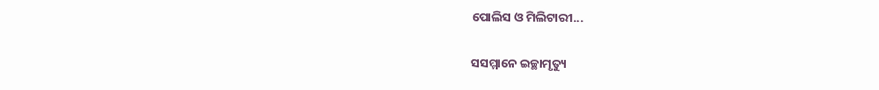ପୋଲିସ ଓ ମିଲିଟାରୀ...

ସସମ୍ମାନେ ଇଚ୍ଛାମୃତ୍ୟୁ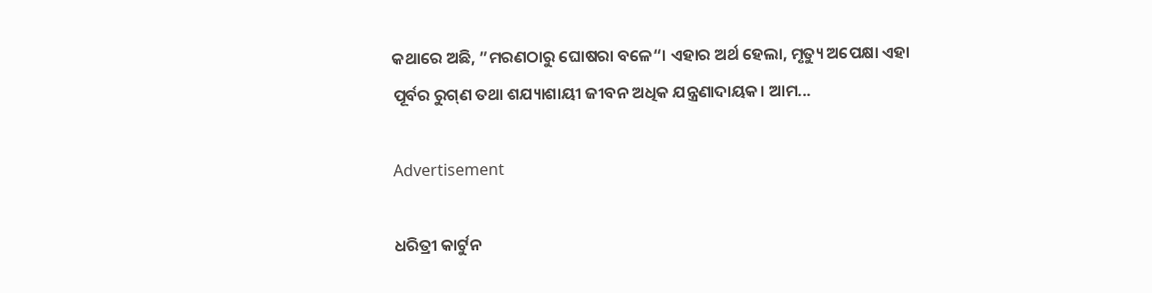କଥାରେ ଅଛି, ”ମରଣଠାରୁ ଘୋଷରା ବଳେ“। ଏହାର ଅର୍ଥ ହେଲା, ମୃତ୍ୟୁ ଅପେକ୍ଷା ଏହା ପୂର୍ବର ରୁଗ୍‌ଣ ତଥା ଶଯ୍ୟାଶାୟୀ ଜୀବନ ଅଧିକ ଯନ୍ତ୍ରଣାଦାୟକ। ଆମ...

Advertisement

ଧରିତ୍ରୀ କାର୍ଟୁନ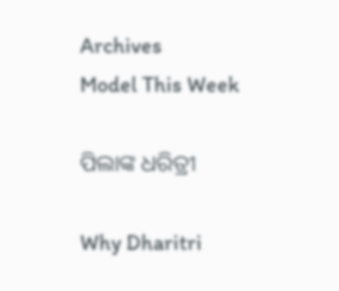Archives
Model This Week

ପିଲାଙ୍କ ଧରିତ୍ରୀ

Why Dharitri